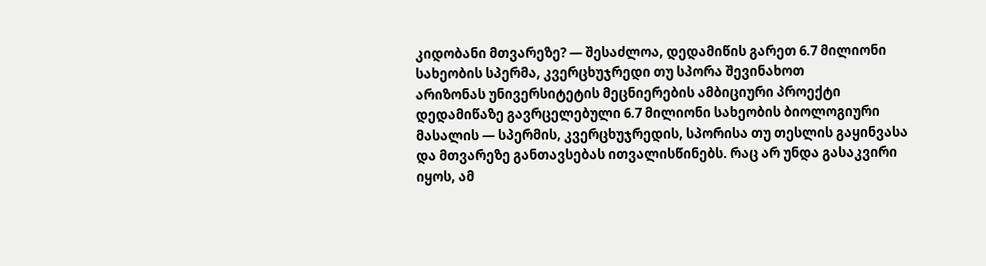კიდობანი მთვარეზე? — შესაძლოა, დედამიწის გარეთ 6.7 მილიონი სახეობის სპერმა, კვერცხუჯრედი თუ სპორა შევინახოთ
არიზონას უნივერსიტეტის მეცნიერების ამბიციური პროექტი დედამიწაზე გავრცელებული 6.7 მილიონი სახეობის ბიოლოგიური მასალის — სპერმის, კვერცხუჯრედის, სპორისა თუ თესლის გაყინვასა და მთვარეზე განთავსებას ითვალისწინებს. რაც არ უნდა გასაკვირი იყოს, ამ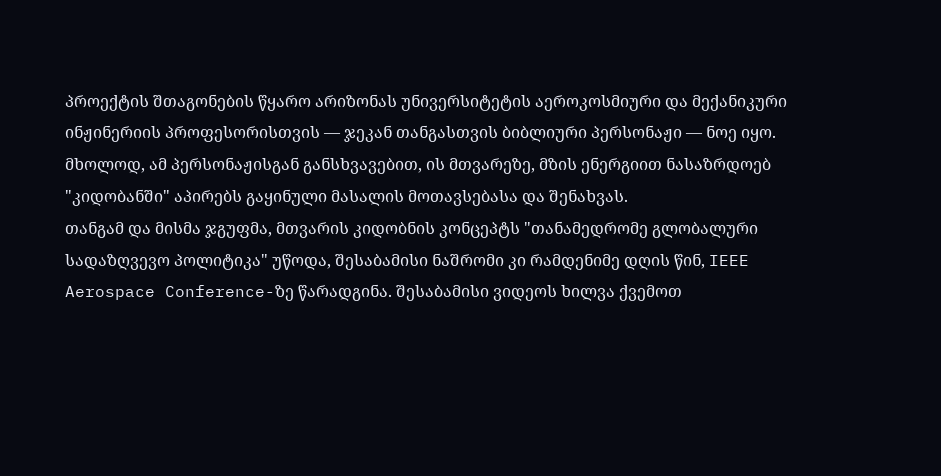პროექტის შთაგონების წყარო არიზონას უნივერსიტეტის აეროკოსმიური და მექანიკური ინჟინერიის პროფესორისთვის — ჯეკან თანგასთვის ბიბლიური პერსონაჟი — ნოე იყო. მხოლოდ, ამ პერსონაჟისგან განსხვავებით, ის მთვარეზე, მზის ენერგიით ნასაზრდოებ "კიდობანში" აპირებს გაყინული მასალის მოთავსებასა და შენახვას.
თანგამ და მისმა ჯგუფმა, მთვარის კიდობნის კონცეპტს "თანამედრომე გლობალური სადაზღვევო პოლიტიკა" უწოდა, შესაბამისი ნაშრომი კი რამდენიმე დღის წინ, IEEE Aerospace Conference-ზე წარადგინა. შესაბამისი ვიდეოს ხილვა ქვემოთ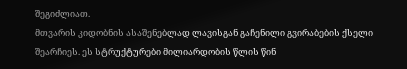შეგიძლიათ.
მთვარის კიდობნის ასაშენებლად ლავისგან გაჩენილი გვირაბების ქსელი შეარჩიეს. ეს სტრუქტურები მილიარდობის წლის წინ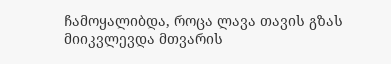ჩამოყალიბდა, როცა ლავა თავის გზას მიიკვლევდა მთვარის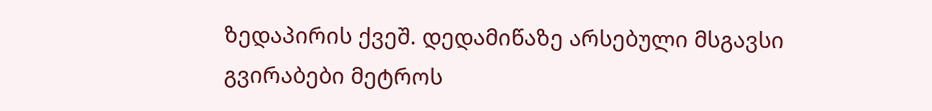ზედაპირის ქვეშ. დედამიწაზე არსებული მსგავსი გვირაბები მეტროს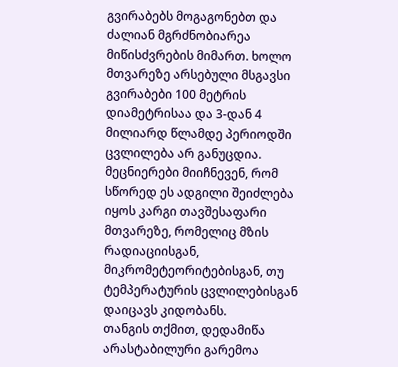გვირაბებს მოგაგონებთ და ძალიან მგრძნობიარეა მიწისძვრების მიმართ. ხოლო მთვარეზე არსებული მსგავსი გვირაბები 100 მეტრის დიამეტრისაა და 3-დან 4 მილიარდ წლამდე პერიოდში ცვლილება არ განუცდია. მეცნიერები მიიჩნევენ, რომ სწორედ ეს ადგილი შეიძლება იყოს კარგი თავშესაფარი მთვარეზე, რომელიც მზის რადიაციისგან, მიკრომეტეორიტებისგან, თუ ტემპერატურის ცვლილებისგან დაიცავს კიდობანს.
თანგის თქმით, დედამიწა არასტაბილური გარემოა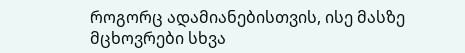როგორც ადამიანებისთვის, ისე მასზე მცხოვრები სხვა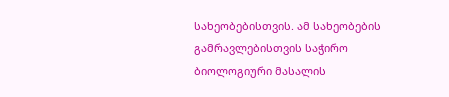სახეობებისთვის. ამ სახეობების გამრავლებისთვის საჭირო ბიოლოგიური მასალის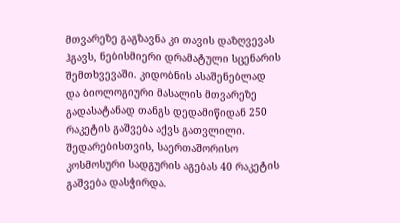მთვარეზე გაგზავნა კი თავის დაზღვევას ჰგავს, ნებისმიერი დრამატული სცენარის შემთხვევაში. კიდობნის ასაშენებლად და ბიოლოგიური მასალის მთვარეზე გადასატანად თანგს დედამიწიდან 250 რაკეტის გაშვება აქვს გათვლილი. შედარებისთვის, საერთაშორისო კოსმოსური სადგურის აგებას 40 რაკეტის გაშვება დასჭირდა.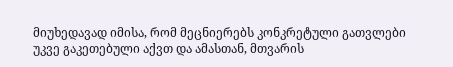მიუხედავად იმისა, რომ მეცნიერებს კონკრეტული გათვლები უკვე გაკეთებული აქვთ და ამასთან, მთვარის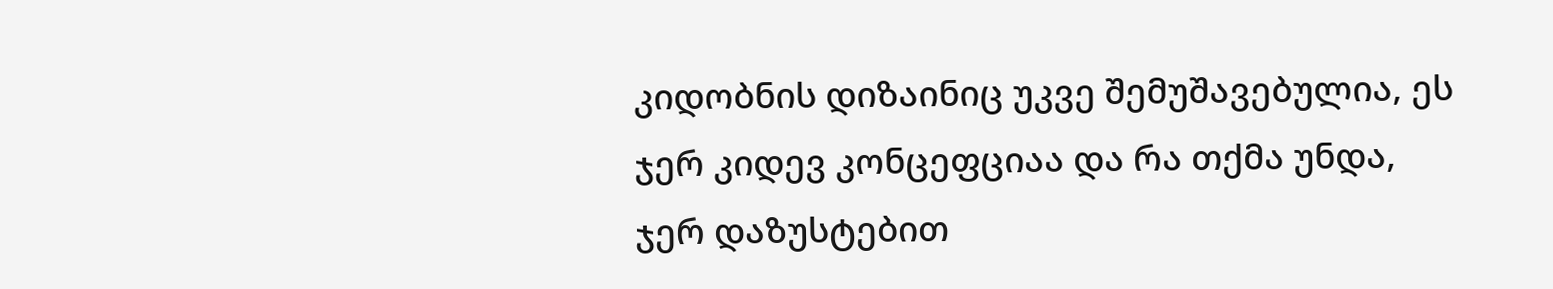კიდობნის დიზაინიც უკვე შემუშავებულია, ეს ჯერ კიდევ კონცეფციაა და რა თქმა უნდა, ჯერ დაზუსტებით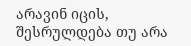არავინ იცის, შესრულდება თუ არა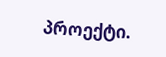პროექტი.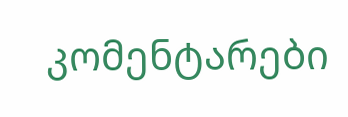კომენტარები